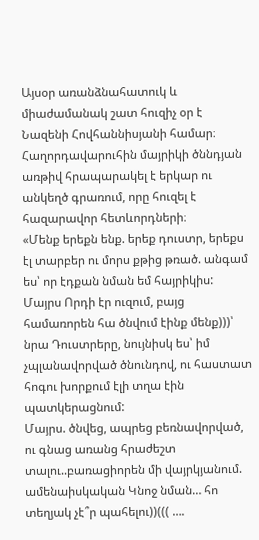Այսօր առանձնահատուկ և միաժամանակ շատ հուզիչ օր է Նազենի Հովհաննիսյանի համար։ Հաղորդավարուհին մայրիկի ծննդյան առթիվ հրապարակել է երկար ու անկեղծ գրառում, որը հուզել է հազարավոր հետևորդների։
«Մենք երեքն ենք. երեք դուստր, երեքս էլ տարբեր ու մորս քթից թռած. անգամ ես՝ որ էդքան նման եմ հայրիկիս:
Մայրս Որդի էր ուզում, բայց համառորեն հա ծնվում էինք մենք)))՝ նրա Դուստրերը, նույնիսկ ես՝ իմ չպլանավորված ծնունդով, ու հաստատ հոգու խորքում էլի տղա էին պատկերացնում:
Մայրս. ծնվեց, ապրեց բեռնավորված, ու գնաց առանց հրաժեշտ տալու..բառացիորեն մի վայրկյանում. ամենաիսկական Կնոջ նման… հո տեղյակ չէ՞ր պահելու))((( ….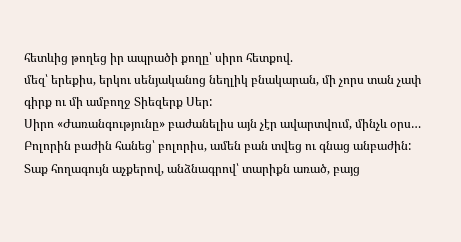հետևից թողեց իր ապրածի քողը՝ սիրո հետքով.
մեզ՝ երեքիս, երկու սենյականոց նեղլիկ բնակարան, մի չորս տան չափ գիրք ու մի ամբողջ Տիեզերք Սեր:
Սիրո «Ժառանգությունը» բաժանելիս այն չէր ավարտվում, մինչև օրս… Բոլորին բաժին հանեց՝ բոլորիս, ամեն բան տվեց ու գնաց անբաժին:
Տաք հողագույն աչքերով, անձնագրով՝ տարիքն առած, բայց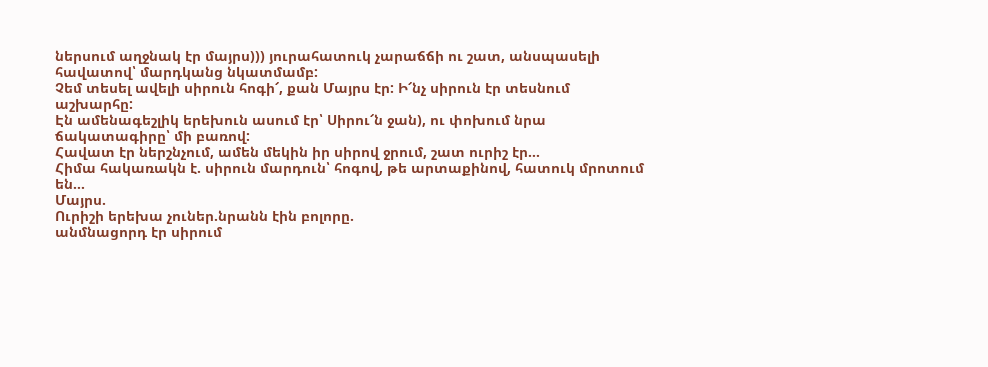ներսում աղջնակ էր մայրս))) յուրահատուկ չարաճճի ու շատ, անսպասելի հավատով՝ մարդկանց նկատմամբ:
Չեմ տեսել ավելի սիրուն հոգի՜, քան Մայրս էր: Ի՜նչ սիրուն էր տեսնում աշխարհը:
Էն ամենագեշլիկ երեխուն ասում էր՝ Սիրու՜ն ջան), ու փոխում նրա ճակատագիրը՝ մի բառով:
Հավատ էր ներշնչում, ամեն մեկին իր սիրով ջրում, շատ ուրիշ էր…
Հիմա հակառակն է. սիրուն մարդուն՝ հոգով, թե արտաքինով, հատուկ մրոտում են…
Մայրս.
Ուրիշի երեխա չուներ.նրանն էին բոլորը.
անմնացորդ էր սիրում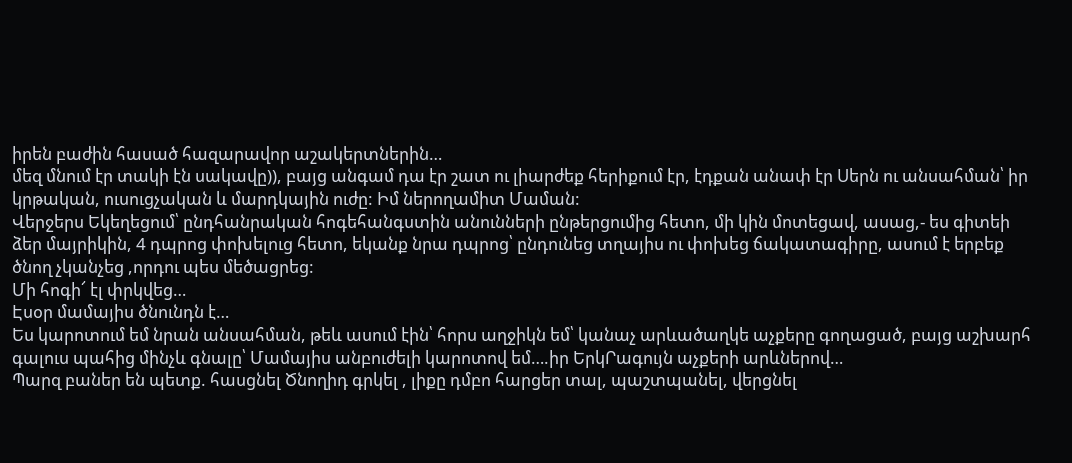իրեն բաժին հասած հազարավոր աշակերտներին…
մեզ մնում էր տակի էն սակավը)), բայց անգամ դա էր շատ ու լիարժեք հերիքում էր, էդքան անափ էր Սերն ու անսահման՝ իր կրթական, ուսուցչական և մարդկային ուժը: Իմ ներողամիտ Մաման:
Վերջերս Եկեղեցում՝ ընդհանրական հոգեհանգստին անունների ընթերցումից հետո, մի կին մոտեցավ, ասաց,- ես գիտեի ձեր մայրիկին, 4 դպրոց փոխելուց հետո, եկանք նրա դպրոց՝ ընդունեց տղայիս ու փոխեց ճակատագիրը, ասում է երբեք ծնող չկանչեց ,որդու պես մեծացրեց:
Մի հոգի՜ էլ փրկվեց…
Էսօր մամայիս ծնունդն է…
Ես կարոտում եմ նրան անսահման, թեև ասում էին՝ հորս աղջիկն եմ՝ կանաչ արևածաղկե աչքերը գողացած, բայց աշխարհ գալուս պահից մինչև գնալը՝ Մամայիս անբուժելի կարոտով եմ….իր ԵրկՐագույն աչքերի արևներով…
Պարզ բաներ են պետք. հասցնել Ծնողիդ գրկել , լիքը դմբո հարցեր տալ, պաշտպանել, վերցնել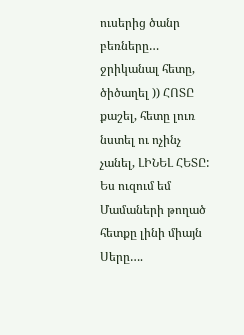ուսերից ծանր բեռները…
ջրիկանալ հետը, ծիծաղել )) ՀՈՏԸ քաշել, հետը լուռ նստել ու ոչինչ չանել, ԼԻՆԵԼ ՀԵՏԸ:
Ես ուզում եմ Մամաների թողած հետքը լինի միայն Սերը….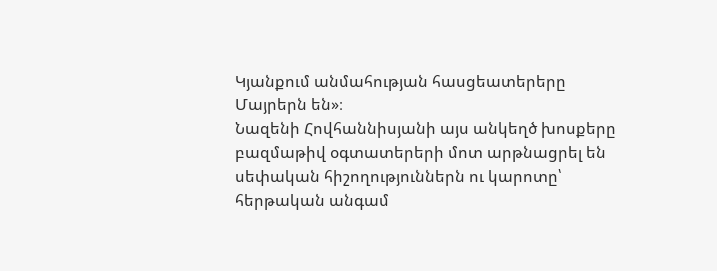Կյանքում անմահության հասցեատերերը Մայրերն են»։
Նազենի Հովհաննիսյանի այս անկեղծ խոսքերը բազմաթիվ օգտատերերի մոտ արթնացրել են սեփական հիշողություններն ու կարոտը՝ հերթական անգամ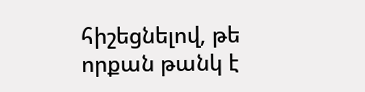հիշեցնելով, թե որքան թանկ է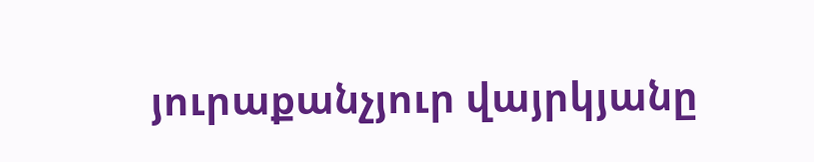յուրաքանչյուր վայրկյանը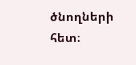ծնողների հետ։